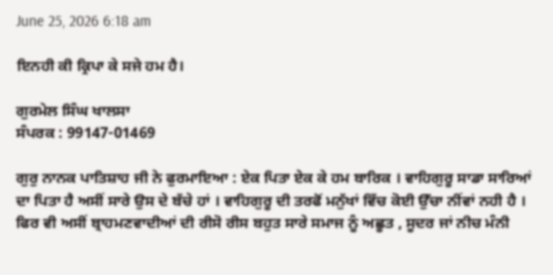June 25, 2026 6:18 am

ਇਨਹੀ ਕੀ ਕ੍ਰਿਪਾ ਕੇ ਸਜੇ ਹਮ ਹੈ।

ਗੁਰਮੇਲ ਸਿੰਘ ਖਾਲਸਾ
ਸੰਪਰਕ : 99147-01469

ਗੁਰੁ ਨਾਨਕ ਪਾਤਿਸ਼ਾਹ ਜੀ ਨੇ ਫੁਰਮਾਇਆ : ਏਕ ਪਿਤਾ ਏਕ ਕੇ ਹਮ ਬਾਰਿਕ । ਵਾਹਿਗੁਰੂ ਸਾਡਾ ਸਾਰਿਆਂ ਦਾ ਪਿਤਾ ਹੈ ਅਸੀਂ ਸਾਰੇ ਉਸ ਦੇ ਬੱਚੇ ਹਾਂ । ਵਾਹਿਗੁਰੂ ਦੀ ਤਰਫੋਂ ਮਨੁੱਖਾਂ ਵਿੱਚ ਕੋਈ ਉੱਚਾ ਨੀਂਵਾਂ ਨਹੀ ਹੈ । ਫਿਰ ਵੀ ਅਸੀਂ ਬ੍ਰਾਹਮਣਵਾਦੀਆਂ ਦੀ ਰੀਸੋ ਰੀਸ ਬਹੁਤ ਸਾਰੇ ਸਮਾਜ ਨੂੰ ਅਛੂਤ , ਸੂਦਰ ਜਾਂ ਨੀਚ ਮੰਨੀ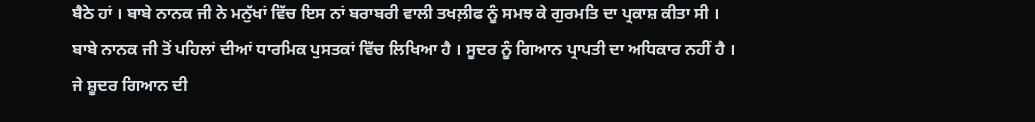ਬੈਠੇ ਹਾਂ । ਬਾਬੇ ਨਾਨਕ ਜੀ ਨੇ ਮਨੁੱਖਾਂ ਵਿੱਚ ਇਸ ਨਾਂ ਬਰਾਬਰੀ ਵਾਲੀ ਤਖਲ਼ੀਫ ਨੂੰ ਸਮਝ ਕੇ ਗੁਰਮਤਿ ਦਾ ਪ੍ਰਕਾਸ਼ ਕੀਤਾ ਸੀ । ਬਾਬੇ ਨਾਨਕ ਜੀ ਤੋਂ ਪਹਿਲਾਂ ਦੀਆਂ ਧਾਰਮਿਕ ਪੁਸਤਕਾਂ ਵਿੱਚ ਲਿਖਿਆ ਹੈ । ਸੂਦਰ ਨੂੰ ਗਿਆਨ ਪ੍ਰਾਪਤੀ ਦਾ ਅਧਿਕਾਰ ਨਹੀਂ ਹੈ । ਜੇ ਸ਼ੂਦਰ ਗਿਆਨ ਦੀ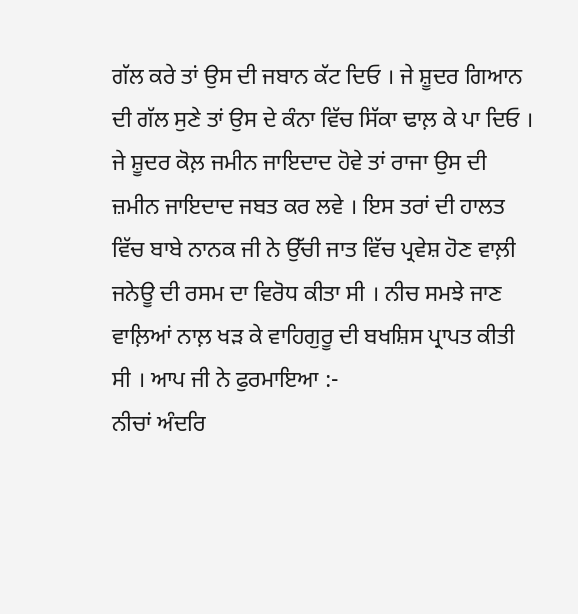ਗੱਲ ਕਰੇ ਤਾਂ ਉਸ ਦੀ ਜਬਾਨ ਕੱਟ ਦਿਓ । ਜੇ ਸ਼ੂਦਰ ਗਿਆਨ ਦੀ ਗੱਲ ਸੁਣੇ ਤਾਂ ਉਸ ਦੇ ਕੰਨਾ ਵਿੱਚ ਸਿੱਕਾ ਢਾਲ਼ ਕੇ ਪਾ ਦਿਓ । ਜੇ ਸ਼ੂਦਰ ਕੋਲ਼ ਜਮੀਨ ਜਾਇਦਾਦ ਹੋਵੇ ਤਾਂ ਰਾਜਾ ਉਸ ਦੀ ਜ਼ਮੀਨ ਜਾਇਦਾਦ ਜਬਤ ਕਰ ਲਵੇ । ਇਸ ਤਰਾਂ ਦੀ ਹਾਲਤ ਵਿੱਚ ਬਾਬੇ ਨਾਨਕ ਜੀ ਨੇ ਉੱਚੀ ਜਾਤ ਵਿੱਚ ਪ੍ਰਵੇਸ਼ ਹੋਣ ਵਾਲ਼ੀ ਜਨੇਊ ਦੀ ਰਸਮ ਦਾ ਵਿਰੋਧ ਕੀਤਾ ਸੀ । ਨੀਚ ਸਮਝੇ ਜਾਣ ਵਾਲ਼ਿਆਂ ਨਾਲ਼ ਖੜ ਕੇ ਵਾਹਿਗੁਰੂ ਦੀ ਬਖਸ਼ਿਸ ਪ੍ਰਾਪਤ ਕੀਤੀ ਸੀ । ਆਪ ਜੀ ਨੇ ਫੁਰਮਾਇਆ :-
ਨੀਚਾਂ ਅੰਦਰਿ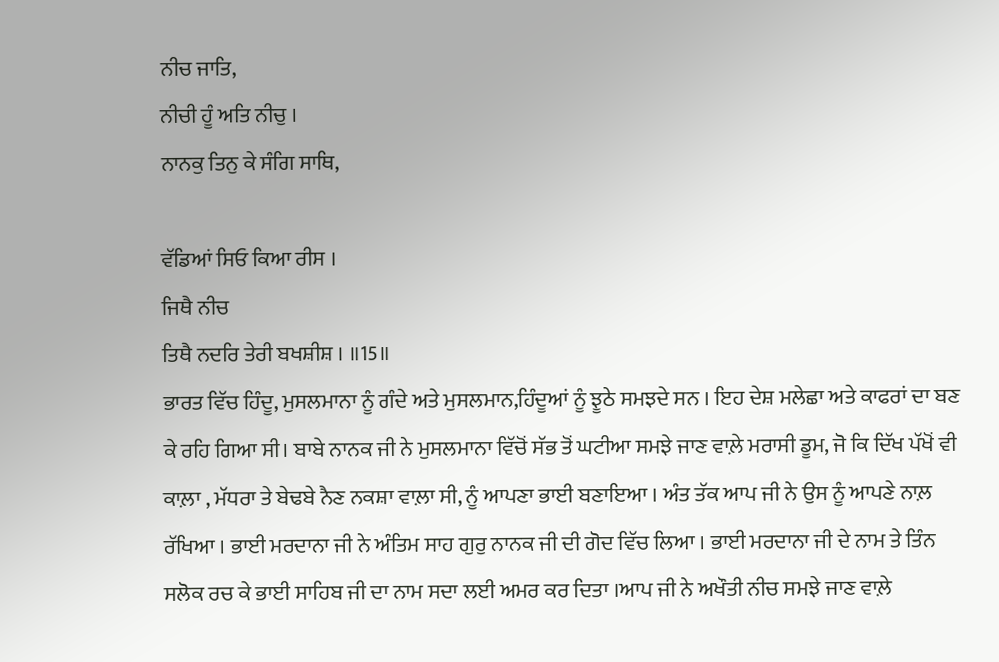ਨੀਚ ਜਾਤਿ,
ਨੀਚੀ ਹੂੰ ਅਤਿ ਨੀਚੁ ।
ਨਾਨਕੁ ਤਿਨੁ ਕੇ ਸੰਗਿ ਸਾਥਿ,

ਵੱਡਿਆਂ ਸਿਓ ਕਿਆ ਰੀਸ ।
ਜਿਥੈ ਨੀਚ
ਤਿਥੈ ਨਦਰਿ ਤੇਰੀ ਬਖਸ਼ੀਸ਼ । ॥15॥
ਭਾਰਤ ਵਿੱਚ ਹਿੰਦੂ, ਮੁਸਲਮਾਨਾ ਨੂੰ ਗੰਦੇ ਅਤੇ ਮੁਸਲਮਾਨ,ਹਿੰਦੂਆਂ ਨੂੰ ਝੂਠੇ ਸਮਝਦੇ ਸਨ । ਇਹ ਦੇਸ਼ ਮਲੇਛਾ ਅਤੇ ਕਾਫਰਾਂ ਦਾ ਬਣ ਕੇ ਰਹਿ ਗਿਆ ਸੀ। ਬਾਬੇ ਨਾਨਕ ਜੀ ਨੇ ਮੁਸਲਮਾਨਾ ਵਿੱਚੋਂ ਸੱਭ ਤੋਂ ਘਟੀਆ ਸਮਝੇ ਜਾਣ ਵਾਲ਼ੇ ਮਰਾਸੀ ਡੂਮ, ਜੋ ਕਿ ਦਿੱਖ ਪੱਖੋਂ ਵੀ ਕਾਲ਼ਾ , ਮੱਧਰਾ ਤੇ ਬੇਢਬੇ ਨੈਣ ਨਕਸ਼ਾ ਵਾਲ਼ਾ ਸੀ, ਨੂੰ ਆਪਣਾ ਭਾਈ ਬਣਾਇਆ । ਅੰਤ ਤੱਕ ਆਪ ਜੀ ਨੇ ਉਸ ਨੂੰ ਆਪਣੇ ਨਾਲ਼ ਰੱਖਿਆ । ਭਾਈ ਮਰਦਾਨਾ ਜੀ ਨੇ ਅੰਤਿਮ ਸਾਹ ਗੁਰੁ ਨਾਨਕ ਜੀ ਦੀ ਗੋਦ ਵਿੱਚ ਲਿਆ । ਭਾਈ ਮਰਦਾਨਾ ਜੀ ਦੇ ਨਾਮ ਤੇ ਤਿੰਨ ਸਲੋਕ ਰਚ ਕੇ ਭਾਈ ਸਾਹਿਬ ਜੀ ਦਾ ਨਾਮ ਸਦਾ ਲਈ ਅਮਰ ਕਰ ਦਿਤਾ ।ਆਪ ਜੀ ਨੇ ਅਖੌਤੀ ਨੀਚ ਸਮਝੇ ਜਾਣ ਵਾਲ਼ੇ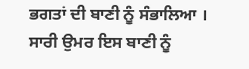ਭਗਤਾਂ ਦੀ ਬਾਣੀ ਨੂੰ ਸੰਭਾਲਿਆ । ਸਾਰੀ ਉਮਰ ਇਸ ਬਾਣੀ ਨੂੰ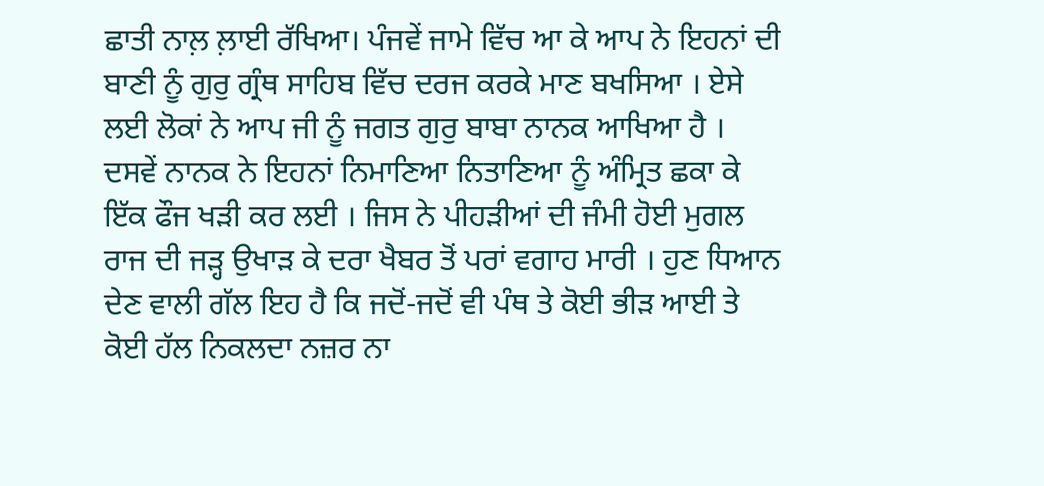ਛਾਤੀ ਨਾਲ਼ ਲ਼ਾਈ ਰੱਖਿਆ। ਪੰਜਵੇਂ ਜਾਮੇ ਵਿੱਚ ਆ ਕੇ ਆਪ ਨੇ ਇਹਨਾਂ ਦੀ ਬਾਣੀ ਨੂੰ ਗੁਰੁ ਗ੍ਰੰਥ ਸਾਹਿਬ ਵਿੱਚ ਦਰਜ ਕਰਕੇ ਮਾਣ ਬਖਸਿਆ । ਏਸੇ ਲਈ ਲੋਕਾਂ ਨੇ ਆਪ ਜੀ ਨੂੰ ਜਗਤ ਗੁਰੁ ਬਾਬਾ ਨਾਨਕ ਆਖਿਆ ਹੈ ।
ਦਸਵੇਂ ਨਾਨਕ ਨੇ ਇਹਨਾਂ ਨਿਮਾਣਿਆ ਨਿਤਾਣਿਆ ਨੂੰ ਅੰਮ੍ਰਿਤ ਛਕਾ ਕੇ ਇੱਕ ਫੌਜ ਖੜੀ ਕਰ ਲਈ । ਜਿਸ ਨੇ ਪੀਹੜੀਆਂ ਦੀ ਜੰਮੀ ਹੋਈ ਮੁਗਲ ਰਾਜ ਦੀ ਜੜ੍ਹ ਉਖਾੜ ਕੇ ਦਰਾ ਖੈਬਰ ਤੋਂ ਪਰਾਂ ਵਗਾਹ ਮਾਰੀ । ਹੁਣ ਧਿਆਨ ਦੇਣ ਵਾਲੀ ਗੱਲ ਇਹ ਹੈ ਕਿ ਜਦੋਂ-ਜਦੋਂ ਵੀ ਪੰਥ ਤੇ ਕੋਈ ਭੀੜ ਆਈ ਤੇ ਕੋਈ ਹੱਲ ਨਿਕਲਦਾ ਨਜ਼ਰ ਨਾ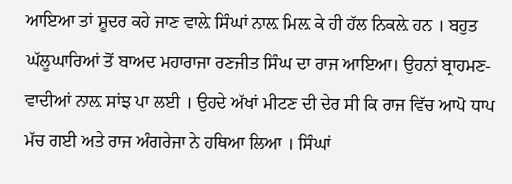ਆਇਆ ਤਾਂ ਸ਼ੂਦਰ ਕਹੇ ਜਾਣ ਵਾਲ਼ੇ ਸਿੰਘਾਂ ਨਾਲ਼ ਮਿਲ਼ ਕੇ ਹੀ ਹੱਲ ਨਿਕਲ਼ੇ ਹਨ । ਬਹੁਤ ਘੱਲੂਘਾਰਿਆਂ ਤੋਂ ਬਾਅਦ ਮਹਾਰਾਜਾ ਰਣਜੀਤ ਸਿੰਘ ਦਾ ਰਾਜ ਆਇਆ। ਉਹਨਾਂ ਬ੍ਰਾਹਮਣ-ਵਾਦੀਆਂ ਨਾਲ਼ ਸਾਂਝ ਪਾ ਲਈ । ਉਹਦੇ ਅੱਖਾਂ ਮੀਟਣ ਦੀ ਦੇਰ ਸੀ ਕਿ ਰਾਜ ਵਿੱਚ ਆਪੋ ਧਾਪ ਮੱਚ ਗਈ ਅਤੇ ਰਾਜ ਅੰਗਰੇਜਾ ਨੇ ਹਥਿਆ ਲਿਆ । ਸਿੰਘਾਂ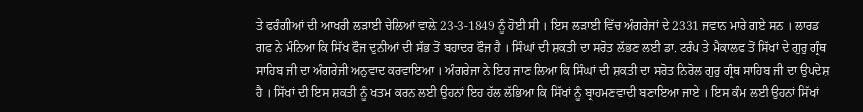ਤੇ ਫਰੰਗੀਆਂ ਦੀ ਆਖਰੀ ਲੜਾਈ ਚੇਲਿਆਂ ਵਾਲ਼ੇ 23-3-1849 ਨੂੰ ਹੋਈ ਸੀ । ਇਸ ਲੜਾਈ ਵਿੱਚ ਅੰਗਰੇਜਾਂ ਦੇ 2331 ਜਵਾਨ ਮਾਰੇ ਗਏ ਸਨ । ਲਾਰਡ ਗਫ ਨੇ ਮੰਨਿਆ ਕਿ ਸਿੱਖ ਫੌਜ ਦੁਨੀਆਂ ਦੀ ਸੱਭ ਤੋਂ ਬਹਾਦਰ ਫੌਜ ਹੈ । ਸਿੰਘਾਂ ਦੀ ਸ਼ਕਤੀ ਦਾ ਸਰੋਤ ਲੱਭਣ ਲਈ ਡਾ. ਟਰੰਪ ਤੇ ਮੈਕਾਲਫ ਤੋਂ ਸਿੱਖਾਂ ਦੇ ਗੁਰੁ ਗ੍ਰੰਥ ਸਾਹਿਬ ਜੀ ਦਾ ਅੰਗਰੇਜੀ ਅਨੁਵਾਦ ਕਰਵਾਇਆ । ਅੰਗਰੇਜਾ ਨੇ ਇਹ ਜਾਣ ਲਿਆ ਕਿ ਸਿੰਘਾਂ ਦੀ ਸ਼ਕਤੀ ਦਾ ਸਰੋਤ ਨਿਰੋਲ ਗੁਰੁ ਗ੍ਰੰਥ ਸਾਹਿਬ ਜੀ ਦਾ ਉਪਦੇਸ਼ ਹੈ । ਸਿੱਖਾਂ ਦੀ ਇਸ ਸ਼ਕਤੀ ਨੂੰ ਖਤਮ ਕਰਨ ਲਈ ਉਹਨਾਂ ਇਹ ਹੱਲ ਲੱਭਿਆ ਕਿ ਸਿੱਖਾਂ ਨੂੰ ਬ੍ਰਾਹਮਣਵਾਦੀ ਬਣਾਇਆ ਜਾਏ । ਇਸ ਕੰਮ ਲਈ ਉਹਨਾਂ ਸਿੱਖਾਂ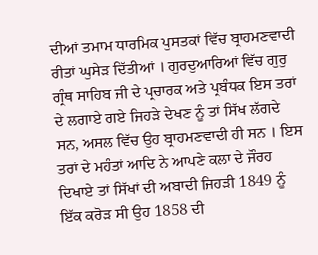ਦੀਆਂ ਤਮਾਮ ਧਾਰਮਿਕ ਪੁਸਤਕਾਂ ਵਿੱਚ ਬ੍ਰਾਹਮਣਵਾਦੀ ਰੀਤਾਂ ਘੁਸੇੜ ਦਿੱਤੀਆਂ । ਗੁਰਦੁਆਰਿਆਂ ਵਿੱਚ ਗੁਰੁ ਗ੍ਰੰਥ ਸਾਹਿਬ ਜੀ ਦੇ ਪ੍ਰਚਾਰਕ ਅਤੇ ਪ੍ਰਬੰਧਕ ਇਸ ਤਰਾਂ ਦੇ ਲਗਾਏ ਗਏ ਜਿਹੜੇ ਦੇਖਣ ਨੂੰ ਤਾਂ ਸਿੱਖ ਲੱਗਦੇ ਸਨ, ਅਸਲ ਵਿੱਚ ਉਹ ਬ੍ਰਾਹਮਣਵਾਦੀ ਹੀ ਸਨ । ਇਸ ਤਰਾਂ ਦੇ ਮਹੰਤਾਂ ਆਦਿ ਨੇ ਆਪਣੇ ਕਲਾ ਦੇ ਜੌਰਹ ਦਿਖਾਏ ਤਾਂ ਸਿੱਖਾਂ ਦੀ ਅਬਾਦੀ ਜਿਹੜੀ 1849 ਨੂੰ ਇੱਕ ਕਰੋੜ ਸੀ ਉਹ 1858 ਦੀ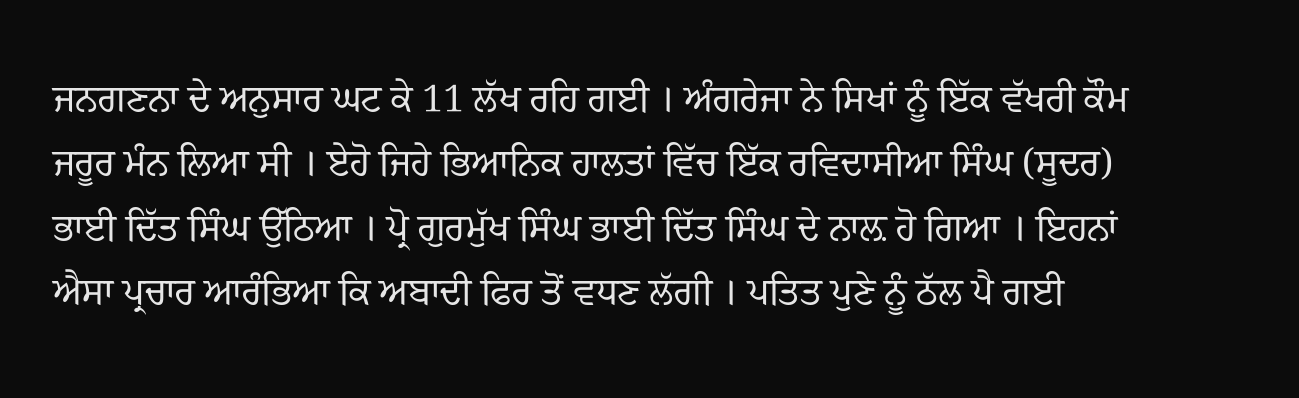ਜਨਗਣਨਾ ਦੇ ਅਨੁਸਾਰ ਘਟ ਕੇ 11 ਲੱਖ ਰਹਿ ਗਈ । ਅੰਗਰੇਜਾ ਨੇ ਸਿਖਾਂ ਨੂੰ ਇੱਕ ਵੱਖਰੀ ਕੌਮ ਜਰੂਰ ਮੰਨ ਲਿਆ ਸੀ । ਏਹੋ ਜਿਹੇ ਭਿਆਨਿਕ ਹਾਲਤਾਂ ਵਿੱਚ ਇੱਕ ਰਵਿਦਾਸੀਆ ਸਿੰਘ (ਸੂਦਰ) ਭਾਈ ਦਿੱਤ ਸਿੰਘ ਉੱਠਿਆ । ਪ੍ਰੋ ਗੁਰਮੁੱਖ ਸਿੰਘ ਭਾਈ ਦਿੱਤ ਸਿੰਘ ਦੇ ਨਾਲ਼ ਹੋ ਗਿਆ । ਇਹਨਾਂ ਐਸਾ ਪ੍ਰਚਾਰ ਆਰੰਭਿਆ ਕਿ ਅਬਾਦੀ ਫਿਰ ਤੋਂ ਵਧਣ ਲੱਗੀ । ਪਤਿਤ ਪੁਣੇ ਨੂੰ ਠੱਲ ਪੈ ਗਈ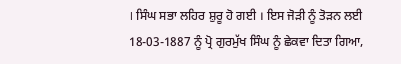। ਸਿੰਘ ਸਭਾ ਲਹਿਰ ਸ਼ੁਰੂ ਹੋ ਗਈ । ਇਸ ਜੋੜੀ ਨੂੰ ਤੋੜਨ ਲਈ 18-03-1887 ਨੂੰ ਪ੍ਰੋ ਗੁਰਮੁੱਖ ਸਿੰਘ ਨੂੰ ਛੇਕਵਾ ਦਿਤਾ ਗਿਆ,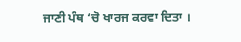ਜਾਣੀ ਪੰਥ ‘ਚੋ ਖਾਰਜ ਕਰਵਾ ਦਿਤਾ ।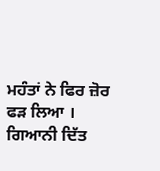ਮਹੰਤਾਂ ਨੇ ਫਿਰ ਜ਼ੋਰ ਫੜ ਲਿਆ । ਗਿਆਨੀ ਦਿੱਤ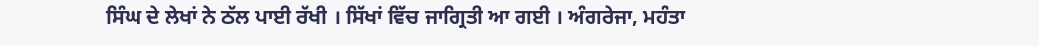ਸਿੰਘ ਦੇ ਲੇਖਾਂ ਨੇ ਠੱਲ ਪਾਈ ਰੱਖੀ । ਸਿੱਖਾਂ ਵਿੱਚ ਜਾਗ੍ਰਿਤੀ ਆ ਗਈ । ਅੰਗਰੇਜਾ, ਮਹੰਤਾ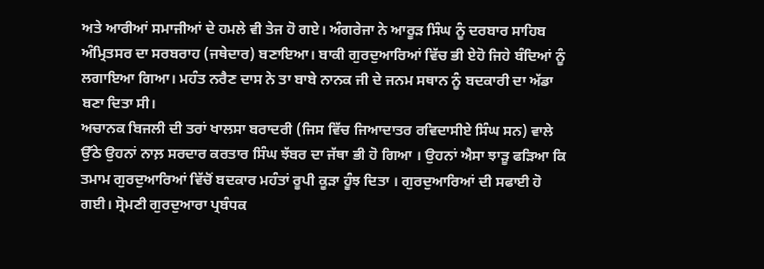ਅਤੇ ਆਰੀਆਂ ਸਮਾਜੀਆਂ ਦੇ ਹਮਲੇ ਵੀ ਤੇਜ ਹੋ ਗਏ। ਅੰਗਰੇਜਾ ਨੇ ਆਰੂੜ ਸਿੰਘ ਨੂੰ ਦਰਬਾਰ ਸਾਹਿਬ ਅੰਮ੍ਰਿਤਸਰ ਦਾ ਸਰਬਰਾਹ (ਜਥੇਦਾਰ) ਬਣਾਇਆ। ਬਾਕੀ ਗੁਰਦੁਆਰਿਆਂ ਵਿੱਚ ਭੀ ਏਹੋ ਜਿਹੇ ਬੰਦਿਆਂ ਨੂੰ ਲਗਾਇਆ ਗਿਆ। ਮਹੰਤ ਨਰੈਣ ਦਾਸ ਨੇ ਤਾ ਬਾਬੇ ਨਾਨਕ ਜੀ ਦੇ ਜਨਮ ਸਥਾਨ ਨੂੰ ਬਦਕਾਰੀ ਦਾ ਅੱਡਾ ਬਣਾ ਦਿਤਾ ਸੀ।
ਅਚਾਨਕ ਬਿਜਲੀ ਦੀ ਤਰਾਂ ਖਾਲਸਾ ਬਰਾਦਰੀ (ਜਿਸ ਵਿੱਚ ਜਿਆਦਾਤਰ ਰਵਿਦਾਸੀਏ ਸਿੰਘ ਸਨ) ਵਾਲੇ ਉੱਠੇ ਉਹਨਾਂ ਨਾਲ਼ ਸਰਦਾਰ ਕਰਤਾਰ ਸਿੰਘ ਝੱਬਰ ਦਾ ਜੱਥਾ ਭੀ ਹੋ ਗਿਆ । ਉਹਨਾਂ ਐਸਾ ਝਾੜੂ ਫੜਿਆ ਕਿ ਤਮਾਮ ਗੁਰਦੁਆਰਿਆਂ ਵਿੱਚੋਂ ਬਦਕਾਰ ਮਹੰਤਾਂ ਰੂਪੀ ਕੂੜਾ ਹੂੰਝ ਦਿਤਾ । ਗੁਰਦੁਆਰਿਆਂ ਦੀ ਸਫਾਈ ਹੋ ਗਈ। ਸ੍ਰੋਮਣੀ ਗੁਰਦੁਆਰਾ ਪ੍ਰਬੰਧਕ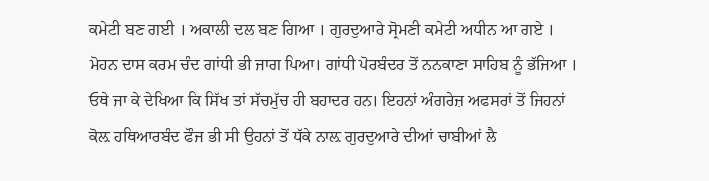ਕਮੇਟੀ ਬਣ ਗਈ । ਅਕਾਲੀ ਦਲ ਬਣ ਗਿਆ । ਗੁਰਦੁਆਰੇ ਸ੍ਰੋਮਣੀ ਕਮੇਟੀ ਅਧੀਨ ਆ ਗਏ । ਮੋਹਨ ਦਾਸ ਕਰਮ ਚੰਦ ਗਾਂਧੀ ਭੀ ਜਾਗ ਪਿਆ। ਗਾਂਧੀ ਪੋਰਬੰਦਰ ਤੋਂ ਨਨਕਾਣਾ ਸਾਹਿਬ ਨੂੰ ਭੱਜਿਆ । ਓਥੇ ਜਾ ਕੇ ਦੇਖਿਆ ਕਿ ਸਿੱਖ ਤਾਂ ਸੱਚਮੁੱਚ ਹੀ ਬਹਾਦਰ ਹਨ। ਇਹਨਾਂ ਅੰਗਰੇਜ਼ ਅਫਸਰਾਂ ਤੋਂ ਜਿਹਨਾਂ ਕੋਲ਼ ਹਥਿਆਰਬੰਦ ਫੌਜ ਭੀ ਸੀ ਉਹਨਾਂ ਤੋਂ ਧੱਕੇ ਨਾਲ਼ ਗੁਰਦੁਆਰੇ ਦੀਆਂ ਚਾਬੀਆਂ ਲੈ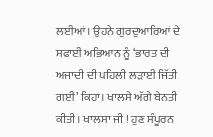ਲਈਆਂ। ਉਹਨੇ ਗੁਰਦੁਆਰਿਆਂ ਦੇ ਸਫਾਈ ਅਭਿਆਨ ਨੂੰ ‘ਭਾਰਤ ਦੀ ਅਜਾਦੀ ਦੀ ਪਹਿਲੀ ਲੜਾਈ ਜਿੱਤੀ ਗਈ’ ਕਿਹਾ। ਖਾਲਸੇ ਅੱਗੇ ਬੇਨਤੀ ਕੀਤੀ। ਖਾਲਸਾ ਜੀ ! ਹੁਣ ਸੰਪੂਰਨ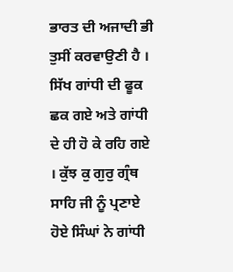ਭਾਰਤ ਦੀ ਅਜਾਦੀ ਭੀ ਤੁਸੀਂ ਕਰਵਾਉਣੀ ਹੈ । ਸਿੱਖ ਗਾਂਧੀ ਦੀ ਫੂਕ ਛਕ ਗਏ ਅਤੇ ਗਾਂਧੀ ਦੇ ਹੀ ਹੋ ਕੇ ਰਹਿ ਗਏ । ਕੁੱਝ ਕੁ ਗੁਰੁ ਗ੍ਰੰਥ ਸਾਹਿ ਜੀ ਨੂੰ ਪ੍ਰਣਾਏ ਹੋਏ ਸਿੰਘਾਂ ਨੇ ਗਾਂਧੀ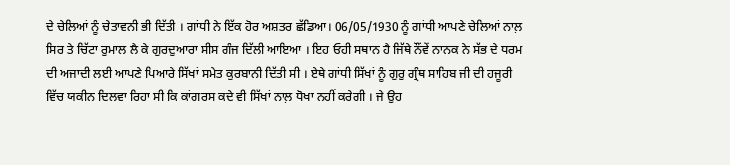ਦੇ ਚੇਲਿਆਂ ਨੂੰ ਚੇਤਾਵਨੀ ਭੀ ਦਿੱਤੀ । ਗਾਂਧੀ ਨੇ ਇੱਕ ਹੋਰ ਅਸ਼ਤਰ ਛੱਡਿਆ। 06/05/1930 ਨੂੰ ਗਾਂਧੀ ਆਪਣੇ ਚੇਲਿਆਂ ਨਾਲ਼ ਸਿਰ ਤੇ ਚਿੱਟਾ ਰੁਮਾਲ ਲੈ ਕੇ ਗੁਰਦੁਆਰਾ ਸੀਸ ਗੰਜ ਦਿੱਲੀ ਆਇਆ । ਇਹ ਓਹੀ ਸਥਾਨ ਹੈ ਜਿੱਥੇ ਨੌਂਵੇਂ ਨਾਨਕ ਨੇ ਸੱਭ ਦੇ ਧਰਮ ਦੀ ਅਜਾਦੀ ਲਈ ਆਪਣੇ ਪਿਆਰੇ ਸਿੱਖਾਂ ਸਮੇਤ ਕੁਰਬਾਨੀ ਦਿੱਤੀ ਸੀ । ਏਥੇ ਗਾਂਧੀ ਸਿੱਖਾਂ ਨੂੰ ਗੁਰੁ ਗ੍ਰੰਥ ਸਾਹਿਬ ਜੀ ਦੀ ਹਜੂਰੀ ਵਿੱਚ ਯਕੀਨ ਦਿਲਵਾ ਰਿਹਾ ਸੀ ਕਿ ਕਾਂਗਰਸ ਕਦੇ ਵੀ ਸਿੱਖਾਂ ਨਾਲ਼ ਧੋਖਾ ਨਹੀਂ ਕਰੇਗੀ । ਜੇ ਉਹ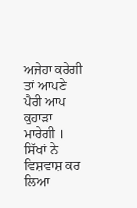ਅਜੇਹਾ ਕਰੇਗੀ ਤਾਂ ਆਪਣੇ ਪੈਰੀ ਆਪ ਕੁਹਾੜਾ ਮਾਰੇਗੀ । ਸਿੱਖਾਂ ਨੇ ਵਿਸ਼ਵਾਸ਼ ਕਰ ਲਿਆ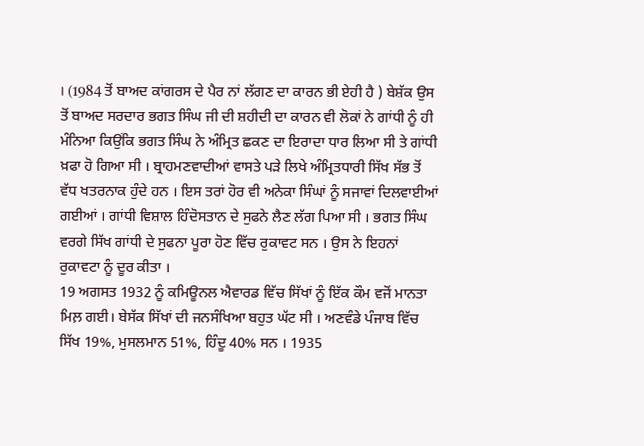। (1984 ਤੋਂ ਬਾਅਦ ਕਾਂਗਰਸ ਦੇ ਪੈਰ ਨਾਂ ਲੱਗਣ ਦਾ ਕਾਰਨ ਭੀ ਏਹੀ ਹੈ ) ਬੇਸ਼ੱਕ ਉਸ ਤੋਂ ਬਾਅਦ ਸਰਦਾਰ ਭਗਤ ਸਿੰਘ ਜੀ ਦੀ ਸ਼ਹੀਦੀ ਦਾ ਕਾਰਨ ਵੀ ਲੋਕਾਂ ਨੇ ਗਾਂਧੀ ਨੂੰ ਹੀ ਮੰਨਿਆ ਕਿਉਂਕਿ ਭਗਤ ਸਿੰਘ ਨੇ ਅੰਮ੍ਰਿਤ ਛਕਣ ਦਾ ਇਰਾਦਾ ਧਾਰ ਲਿਆ ਸੀ ਤੇ ਗਾਂਧੀ ਖ਼ਫਾ ਹੋ ਗਿਆ ਸੀ । ਬ੍ਰਾਹਮਣਵਾਦੀਆਂ ਵਾਸਤੇ ਪੜੇ ਲਿਖੇ ਅੰਮ੍ਰਿਤਧਾਰੀ ਸਿੱਖ ਸੱਭ ਤੋਂ ਵੱਧ ਖਤਰਨਾਕ ਹੁੰਦੇ ਹਨ । ਇਸ ਤਰਾਂ ਹੋਰ ਵੀ ਅਨੇਕਾ ਸਿੰਘਾਂ ਨੂੰ ਸਜਾਵਾਂ ਦਿਲਵਾਈਆਂ ਗਈਆਂ । ਗਾਂਧੀ ਵਿਸ਼ਾਲ ਹਿੰਦੋਸਤਾਨ ਦੇ ਸੁਫਨੇ ਲੈਣ ਲੱਗ ਪਿਆ ਸੀ । ਭਗਤ ਸਿੰਘ ਵਰਗੇ ਸਿੱਖ ਗਾਂਧੀ ਦੇ ਸੁਫਨਾ ਪੂਰਾ ਹੋਣ ਵਿੱਚ ਰੁਕਾਵਟ ਸਨ । ਉਸ ਨੇ ਇਹਨਾਂ ਰੁਕਾਵਟਾ ਨੂੰ ਦੂਰ ਕੀਤਾ ।
19 ਅਗਸਤ 1932 ਨੂੰ ਕਮਿਊਨਲ ਐਵਾਰਡ ਵਿੱਚ ਸਿੱਖਾਂ ਨੂੰ ਇੱਕ ਕੌਮ ਵਜੋਂ ਮਾਨਤਾ ਮਿਲ਼ ਗਈ। ਬੇਸੱਕ ਸਿੱਖਾਂ ਦੀ ਜਨਸੰਖਿਆ ਬਹੁਤ ਘੱਟ ਸੀ । ਅਣਵੰਡੇ ਪੰਜਾਬ ਵਿੱਚ ਸਿੱਖ 19%, ਮੁਸਲਮਾਨ 51%, ਹਿੰਦੂ 40% ਸਨ । 1935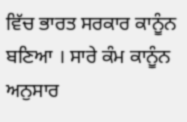ਵਿੱਚ ਭਾਰਤ ਸਰਕਾਰ ਕਾਨੂੰਨ ਬਣਿਆ । ਸਾਰੇ ਕੰਮ ਕਾਨੂੰਨ ਅਨੁਸਾਰ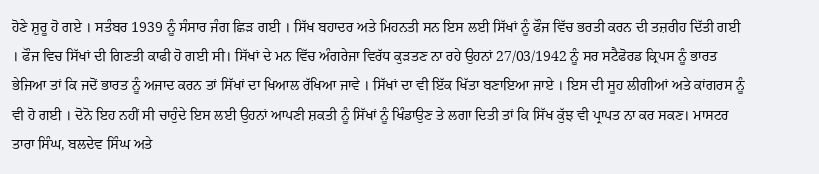ਹੋਣੇ ਸ਼ੁਰੂ ਹੋ ਗਏ । ਸਤੰਬਰ 1939 ਨੂੰ ਸੰਸਾਰ ਜੰਗ ਛਿੜ ਗਈ । ਸਿੱਖ ਬਹਾਦਰ ਅਤੇ ਮਿਹਨਤੀ ਸਨ ਇਸ ਲਈ ਸਿੱਖਾਂ ਨੂੰ ਫੌਜ ਵਿੱਚ ਭਰਤੀ ਕਰਨ ਦੀ ਤਜ਼ਰੀਹ ਦਿੱਤੀ ਗਈ । ਫੌਜ ਵਿਚ ਸਿੱਖਾਂ ਦੀ ਗਿਣਤੀ ਕਾਫੀ ਹੋ ਗਈ ਸੀ। ਸਿੱਖਾਂ ਦੇ ਮਨ ਵਿੱਚ ਅੰਗਰੇਜਾ ਵਿਰੱਧ ਕੁੜਤਣ ਨਾ ਰਹੇ ਉਹਨਾਂ 27/03/1942 ਨੂੰ ਸਰ ਸਟੈਫੋਰਡ ਕ੍ਰਿਪਸ ਨੂੰ ਭਾਰਤ ਭੇਜਿਆ ਤਾਂ ਕਿ ਜਦੋਂ ਭਾਰਤ ਨੂੰ ਅਜਾਦ ਕਰਨ ਤਾਂ ਸਿੱਖਾਂ ਦਾ ਖਿਆਲ ਰੱਖਿਆ ਜਾਵੇ । ਸਿੱਖਾਂ ਦਾ ਵੀ ਇੱਕ ਖਿੱਤਾ ਬਣਾਇਆ ਜਾਏ । ਇਸ ਦੀ ਸੂਹ ਲੀਗੀਆਂ ਅਤੇ ਕਾਂਗਰਸ ਨੂੰ ਵੀ ਹੋ ਗਈ । ਦੋਨੋ ਇਹ ਨਹੀਂ ਸੀ ਚਾਹੁੰਦੇ ਇਸ ਲਈ ਉਹਨਾਂ ਆਪਣੀ ਸ਼ਕਤੀ ਨੂੰ ਸਿੱਖਾਂ ਨੂੰ ਖਿੰਡਾਉਣ ਤੇ ਲਗਾ ਦਿਤੀ ਤਾਂ ਕਿ ਸਿੱਖ ਕੁੱਝ ਵੀ ਪ੍ਰਾਪਤ ਨਾ ਕਰ ਸਕਣ। ਮਾਸਟਰ ਤਾਰਾ ਸਿੰਘ, ਬਲਦੇਵ ਸਿੰਘ ਅਤੇ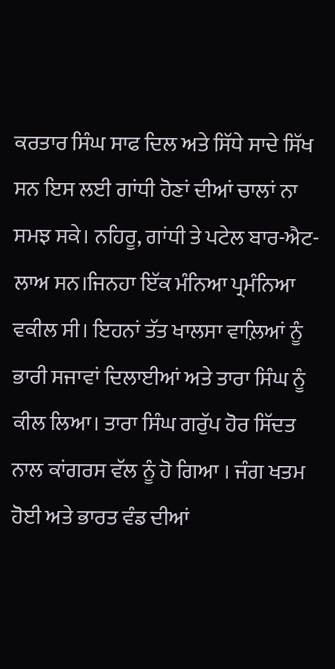ਕਰਤਾਰ ਸਿੰਘ ਸਾਫ ਦਿਲ ਅਤੇ ਸਿੱਧੇ ਸਾਦੇ ਸਿੱਖ ਸਨ ਇਸ ਲਈ ਗਾਂਧੀ ਹੋਣਾਂ ਦੀਆਂ ਚਾਲਾਂ ਨਾ ਸਮਝ ਸਕੇ। ਨਹਿਰੂ, ਗਾਂਧੀ ਤੇ ਪਟੇਲ ਬਾਰ-ਐਟ-ਲਾਅ ਸਨ।ਜਿਨਹਾ ਇੱਕ ਮੰਨਿਆ ਪ੍ਰਮੰਨਿਆ ਵਕੀਲ ਸੀ। ਇਹਨਾਂ ਤੱਤ ਖਾਲਸਾ ਵਾਲ਼ਿਆਂ ਨੂੰ ਭਾਰੀ ਸਜਾਵਾਂ ਦਿਲਾਈਆਂ ਅਤੇ ਤਾਰਾ ਸਿੰਘ ਨੂੰ ਕੀਲ ਲਿਆ। ਤਾਰਾ ਸਿੰਘ ਗਰੁੱਪ ਹੋਰ ਸਿੱਦਤ ਨਾਲ ਕਾਂਗਰਸ ਵੱਲ ਨੂੰ ਹੋ ਗਿਆ । ਜੰਗ ਖਤਮ ਹੋਈ ਅਤੇ ਭਾਰਤ ਵੰਡ ਦੀਆਂ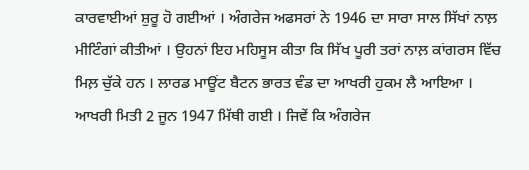ਕਾਰਵਾਈਆਂ ਸ਼ੁਰੂ ਹੋ ਗਈਆਂ । ਅੰਗਰੇਜ ਅਫਸਰਾਂ ਨੇ 1946 ਦਾ ਸਾਰਾ ਸਾਲ ਸਿੱਖਾਂ ਨਾਲ਼ ਮੀਟਿੰਗਾਂ ਕੀਤੀਆਂ । ਉਹਨਾਂ ਇਹ ਮਹਿਸੂਸ ਕੀਤਾ ਕਿ ਸਿੱਖ ਪੂਰੀ ਤਰਾਂ ਨਾਲ਼ ਕਾਂਗਰਸ ਵਿੱਚ ਮਿਲ਼ ਚੁੱਕੇ ਹਨ । ਲਾਰਡ ਮਾਊਂਟ ਬੈਟਨ ਭਾਰਤ ਵੰਡ ਦਾ ਆਖਰੀ ਹੁਕਮ ਲੈ ਆਇਆ । ਆਖਰੀ ਮਿਤੀ 2 ਜੂਨ 1947 ਮਿੱਥੀ ਗਈ । ਜਿਵੇਂ ਕਿ ਅੰਗਰੇਜ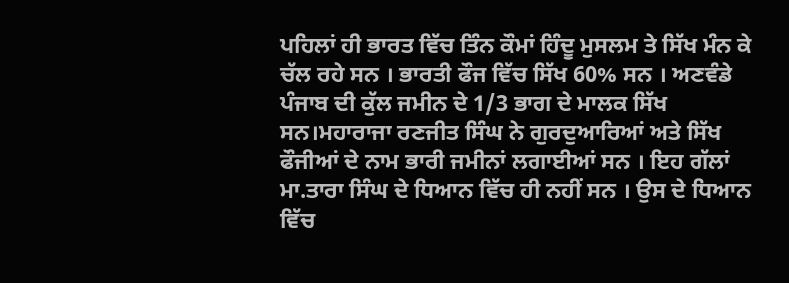ਪਹਿਲਾਂ ਹੀ ਭਾਰਤ ਵਿੱਚ ਤਿੰਨ ਕੌਮਾਂ ਹਿੰਦੂ ਮੁਸਲਮ ਤੇ ਸਿੱਖ ਮੰਨ ਕੇ ਚੱਲ ਰਹੇ ਸਨ । ਭਾਰਤੀ ਫੌਜ ਵਿੱਚ ਸਿੱਖ 60% ਸਨ । ਅਣਵੰਡੇ ਪੰਜਾਬ ਦੀ ਕੁੱਲ ਜਮੀਨ ਦੇ 1/3 ਭਾਗ ਦੇ ਮਾਲਕ ਸਿੱਖ ਸਨ।ਮਹਾਰਾਜਾ ਰਣਜੀਤ ਸਿੰਘ ਨੇ ਗੁਰਦੁਆਰਿਆਂ ਅਤੇ ਸਿੱਖ ਫੌਜੀਆਂ ਦੇ ਨਾਮ ਭਾਰੀ ਜਮੀਨਾਂ ਲਗਾਈਆਂ ਸਨ । ਇਹ ਗੱਲਾਂ ਮਾ.ਤਾਰਾ ਸਿੰਘ ਦੇ ਧਿਆਨ ਵਿੱਚ ਹੀ ਨਹੀਂ ਸਨ । ਉਸ ਦੇ ਧਿਆਨ ਵਿੱਚ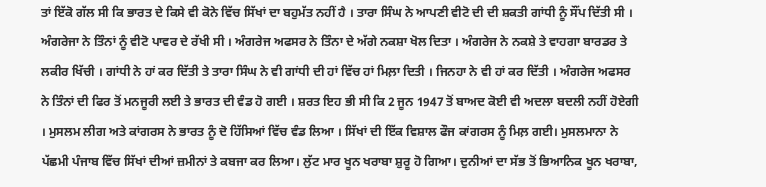ਤਾਂ ਇੱਕੋ ਗੱਲ ਸੀ ਕਿ ਭਾਰਤ ਦੇ ਕਿਸੇ ਵੀ ਕੋਨੇ ਵਿੱਚ ਸਿੱਖਾਂ ਦਾ ਬਹੁਮੱਤ ਨਹੀਂ ਹੈ । ਤਾਰਾ ਸਿੰਘ ਨੇ ਆਪਣੀ ਵੀਟੋ ਦੀ ਦੀ ਸ਼ਕਤੀ ਗਾਂਧੀ ਨੂੰ ਸੌਂਪ ਦਿੱਤੀ ਸੀ । ਅੰਗਰੇਜਾ ਨੇ ਤਿੰਨਾਂ ਨੂੰ ਵੀਟੋ ਪਾਵਰ ਦੇ ਰੱਖੀ ਸੀ । ਅੰਗਰੇਜ ਅਫਸਰ ਨੇ ਤਿੰਨਾ ਦੇ ਅੱਗੇ ਨਕਸ਼ਾ ਖੋਲ ਦਿਤਾ । ਅੰਗਰੇਜ ਨੇ ਨਕਸ਼ੇ ਤੇ ਵਾਹਗਾ ਬਾਰਡਰ ਤੇ ਲਕੀਰ ਖਿੱਚੀ । ਗਾਂਧੀ ਨੇ ਹਾਂ ਕਰ ਦਿੱਤੀ ਤੇ ਤਾਰਾ ਸਿੰਘ ਨੇ ਵੀ ਗਾਂਧੀ ਦੀ ਹਾਂ ਵਿੱਚ ਹਾਂ ਮਿਲ਼ਾ ਦਿਤੀ । ਜਿਨਹਾ ਨੇ ਵੀ ਹਾਂ ਕਰ ਦਿੱਤੀ । ਅੰਗਰੇਜ ਅਫਸਰ ਨੇ ਤਿੰਨਾਂ ਦੀ ਫਿਰ ਤੋਂ ਮਨਜੂਰੀ ਲਈ ਤੇ ਭਾਰਤ ਦੀ ਵੰਡ ਹੋ ਗਈ । ਸ਼ਰਤ ਇਹ ਭੀ ਸੀ ਕਿ 2 ਜੂਨ 1947 ਤੋਂ ਬਾਅਦ ਕੋਈ ਵੀ ਅਦਲਾ ਬਦਲੀ ਨਹੀਂ ਹੋਏਗੀ । ਮੁਸਲਮ ਲੀਗ ਅਤੇ ਕਾਂਗਰਸ ਨੇ ਭਾਰਤ ਨੂੰ ਦੋ ਹਿੱਸਿਆਂ ਵਿੱਚ ਵੰਡ ਲਿਆ । ਸਿੱਖਾਂ ਦੀ ਇੱਕ ਵਿਸ਼ਾਲ ਫੌਜ ਕਾਂਗਰਸ ਨੂੰ ਮਿਲ਼ ਗਈ। ਮੁਸਲਮਾਨਾ ਨੇ ਪੱਛਮੀ ਪੰਜਾਬ ਵਿੱਚ ਸਿੱਖਾਂ ਦੀਆਂ ਜ਼ਮੀਨਾਂ ਤੇ ਕਬਜਾ ਕਰ ਲਿਆ। ਲੁੱਟ ਮਾਰ ਖੂਨ ਖਰਾਬਾ ਸ਼ੁਰੂ ਹੋ ਗਿਆ। ਦੁਨੀਆਂ ਦਾ ਸੱਭ ਤੋਂ ਭਿਆਨਿਕ ਖੂਨ ਖਰਾਬਾ,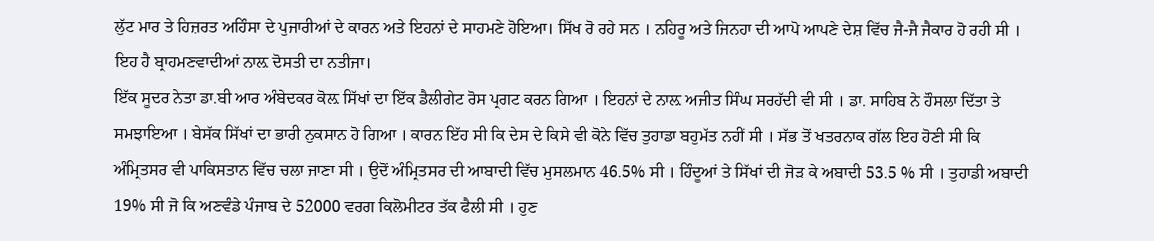ਲੁੱਟ ਮਾਰ ਤੇ ਹਿਜ਼ਰਤ ਅਹਿੰਸਾ ਦੇ ਪੁਜਾਰੀਆਂ ਦੇ ਕਾਰਨ ਅਤੇ ਇਹਨਾਂ ਦੇ ਸਾਹਮਣੇ ਹੋਇਆ। ਸਿੱਖ ਰੋ ਰਹੇ ਸਨ । ਨਹਿਰੂ ਅਤੇ ਜਿਨਹਾ ਦੀ ਆਪੋ ਆਪਣੇ ਦੇਸ਼ ਵਿੱਚ ਜੈ-ਜੈ ਜੈਕਾਰ ਹੋ ਰਹੀ ਸੀ । ਇਹ ਹੈ ਬ੍ਰਾਹਮਣਵਾਦੀਆਂ ਨਾਲ਼ ਦੋਸਤੀ ਦਾ ਨਤੀਜਾ।
ਇੱਕ ਸੂਦਰ ਨੇਤਾ ਡਾ.ਬੀ ਆਰ ਅੰਬੇਦਕਰ ਕੋਲ਼ ਸਿੱਖਾਂ ਦਾ ਇੱਕ ਡੈਲੀਗੇਟ ਰੋਸ ਪ੍ਰਗਟ ਕਰਨ ਗਿਆ । ਇਹਨਾਂ ਦੇ ਨਾਲ਼ ਅਜੀਤ ਸਿੰਘ ਸਰਹੱਦੀ ਵੀ ਸੀ । ਡਾ. ਸਾਹਿਬ ਨੇ ਹੌਸਲਾ ਦਿੱਤਾ ਤੇ ਸਮਝਾਇਆ । ਬੇਸੱਕ ਸਿੱਖਾਂ ਦਾ ਭਾਰੀ ਨੁਕਸਾਨ ਹੋ ਗਿਆ । ਕਾਰਨ ਇੱਹ ਸੀ ਕਿ ਦੇਸ ਦੇ ਕਿਸੇ ਵੀ ਕੋਨੇ ਵਿੱਚ ਤੁਹਾਡਾ ਬਹੁਮੱਤ ਨਹੀਂ ਸੀ । ਸੱਭ ਤੋਂ ਖਤਰਨਾਕ ਗੱਲ ਇਹ ਹੋਣੀ ਸੀ ਕਿ ਅੰਮ੍ਰਿਤਸਰ ਵੀ ਪਾਕਿਸਤਾਨ ਵਿੱਚ ਚਲਾ ਜਾਣਾ ਸੀ । ਉਦੋਂ ਅੰਮ੍ਰਿਤਸਰ ਦੀ ਆਬਾਦੀ ਵਿੱਚ ਮੁਸਲਮਾਨ 46.5% ਸੀ । ਹਿੰਦੂਆਂ ਤੇ ਸਿੱਖਾਂ ਦੀ ਜੋੜ ਕੇ ਅਬਾਦੀ 53.5 % ਸੀ । ਤੁਹਾਡੀ ਅਬਾਦੀ 19% ਸੀ ਜੋ ਕਿ ਅਣਵੰਡੇ ਪੰਜਾਬ ਦੇ 52000 ਵਰਗ ਕਿਲੋਮੀਟਰ ਤੱਕ ਫੈਲੀ ਸੀ । ਹੁਣ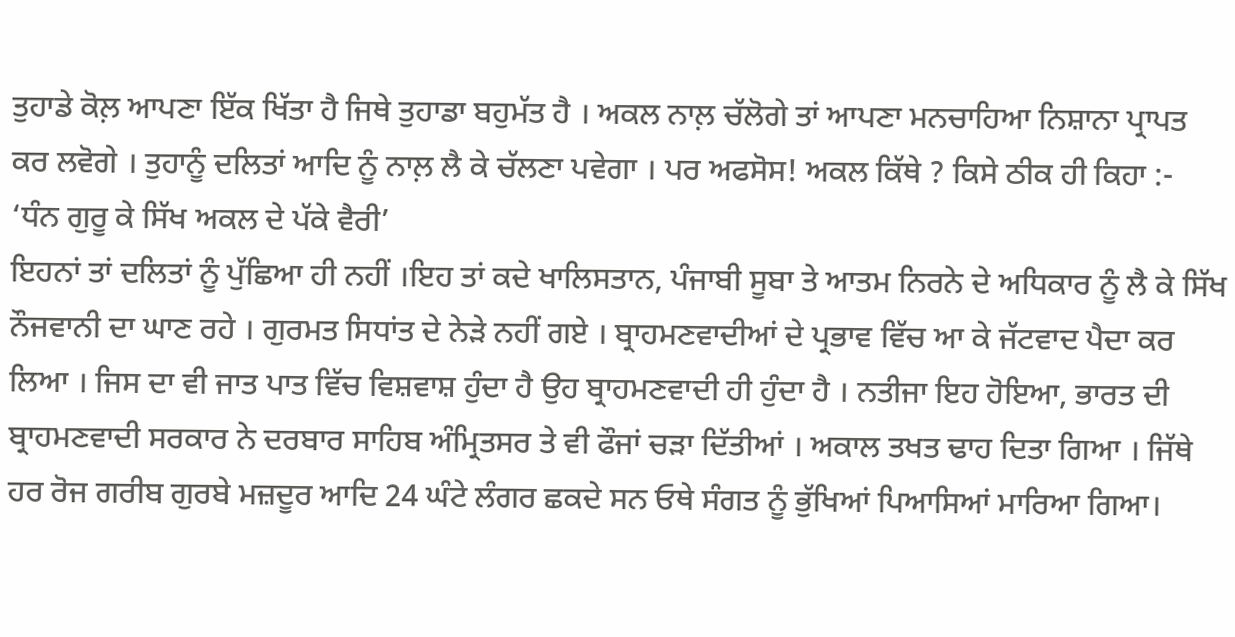ਤੁਹਾਡੇ ਕੋਲ਼ ਆਪਣਾ ਇੱਕ ਖਿੱਤਾ ਹੈ ਜਿਥੇ ਤੁਹਾਡਾ ਬਹੁਮੱਤ ਹੈ । ਅਕਲ ਨਾਲ਼ ਚੱਲੋਗੇ ਤਾਂ ਆਪਣਾ ਮਨਚਾਹਿਆ ਨਿਸ਼ਾਨਾ ਪ੍ਰਾਪਤ ਕਰ ਲਵੋਗੇ । ਤੁਹਾਨੂੰ ਦਲਿਤਾਂ ਆਦਿ ਨੂੰ ਨਾਲ਼ ਲੈ ਕੇ ਚੱਲਣਾ ਪਵੇਗਾ । ਪਰ ਅਫਸੋਸ! ਅਕਲ ਕਿੱਥੇ ? ਕਿਸੇ ਠੀਕ ਹੀ ਕਿਹਾ :-
‘ਧੰਨ ਗੁਰੂ ਕੇ ਸਿੱਖ ਅਕਲ ਦੇ ਪੱਕੇ ਵੈਰੀ’
ਇਹਨਾਂ ਤਾਂ ਦਲਿਤਾਂ ਨੂੰ ਪੁੱਛਿਆ ਹੀ ਨਹੀਂ ।ਇਹ ਤਾਂ ਕਦੇ ਖਾਲਿਸਤਾਨ, ਪੰਜਾਬੀ ਸੂਬਾ ਤੇ ਆਤਮ ਨਿਰਨੇ ਦੇ ਅਧਿਕਾਰ ਨੂੰ ਲੈ ਕੇ ਸਿੱਖ ਨੌਜਵਾਨੀ ਦਾ ਘਾਣ ਰਹੇ । ਗੁਰਮਤ ਸਿਧਾਂਤ ਦੇ ਨੇੜੇ ਨਹੀਂ ਗਏ । ਬ੍ਰਾਹਮਣਵਾਦੀਆਂ ਦੇ ਪ੍ਰਭਾਵ ਵਿੱਚ ਆ ਕੇ ਜੱਟਵਾਦ ਪੈਦਾ ਕਰ ਲਿਆ । ਜਿਸ ਦਾ ਵੀ ਜਾਤ ਪਾਤ ਵਿੱਚ ਵਿਸ਼ਵਾਸ਼ ਹੁੰਦਾ ਹੈ ਉਹ ਬ੍ਰਾਹਮਣਵਾਦੀ ਹੀ ਹੁੰਦਾ ਹੈ । ਨਤੀਜਾ ਇਹ ਹੋਇਆ, ਭਾਰਤ ਦੀ ਬ੍ਰਾਹਮਣਵਾਦੀ ਸਰਕਾਰ ਨੇ ਦਰਬਾਰ ਸਾਹਿਬ ਅੰਮ੍ਰਿਤਸਰ ਤੇ ਵੀ ਫੌਜਾਂ ਚੜਾ ਦਿੱਤੀਆਂ । ਅਕਾਲ ਤਖਤ ਢਾਹ ਦਿਤਾ ਗਿਆ । ਜਿੱਥੇ ਹਰ ਰੋਜ ਗਰੀਬ ਗੁਰਬੇ ਮਜ਼ਦੂਰ ਆਦਿ 24 ਘੰਟੇ ਲੰਗਰ ਛਕਦੇ ਸਨ ਓਥੇ ਸੰਗਤ ਨੂੰ ਭੁੱਖਿਆਂ ਪਿਆਸਿਆਂ ਮਾਰਿਆ ਗਿਆ।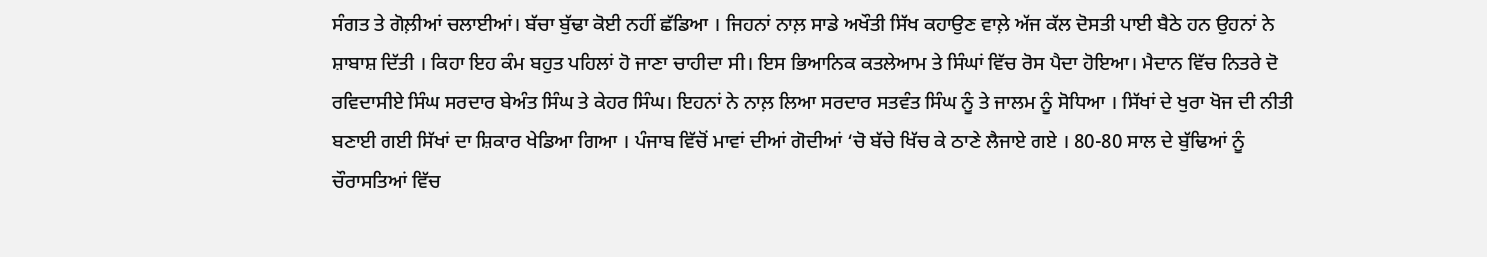ਸੰਗਤ ਤੇ ਗੋਲ਼ੀਆਂ ਚਲਾਈਆਂ। ਬੱਚਾ ਬੁੱਢਾ ਕੋਈ ਨਹੀਂ ਛੱਡਿਆ । ਜਿਹਨਾਂ ਨਾਲ਼ ਸਾਡੇ ਅਖੌਤੀ ਸਿੱਖ ਕਹਾਉਣ ਵਾਲ਼ੇ ਅੱਜ ਕੱਲ ਦੋਸਤੀ ਪਾਈ ਬੈਠੇ ਹਨ ਉਹਨਾਂ ਨੇ ਸ਼ਾਬਾਸ਼ ਦਿੱਤੀ । ਕਿਹਾ ਇਹ ਕੰਮ ਬਹੁਤ ਪਹਿਲਾਂ ਹੋ ਜਾਣਾ ਚਾਹੀਦਾ ਸੀ। ਇਸ ਭਿਆਨਿਕ ਕਤਲੇਆਮ ਤੇ ਸਿੰਘਾਂ ਵਿੱਚ ਰੋਸ ਪੈਦਾ ਹੋਇਆ। ਮੈਦਾਨ ਵਿੱਚ ਨਿਤਰੇ ਦੋ ਰਵਿਦਾਸੀਏ ਸਿੰਘ ਸਰਦਾਰ ਬੇਅੰਤ ਸਿੰਘ ਤੇ ਕੇਹਰ ਸਿੰਘ। ਇਹਨਾਂ ਨੇ ਨਾਲ਼ ਲਿਆ ਸਰਦਾਰ ਸਤਵੰਤ ਸਿੰਘ ਨੂੰ ਤੇ ਜਾਲਮ ਨੂੰ ਸੋਧਿਆ । ਸਿੱਖਾਂ ਦੇ ਖੁਰਾ ਖੋਜ ਦੀ ਨੀਤੀ ਬਣਾਈ ਗਈ ਸਿੱਖਾਂ ਦਾ ਸ਼ਿਕਾਰ ਖੇਡਿਆ ਗਿਆ । ਪੰਜਾਬ ਵਿੱਚੋਂ ਮਾਵਾਂ ਦੀਆਂ ਗੋਦੀਆਂ ‘ਚੋ ਬੱਚੇ ਖਿੱਚ ਕੇ ਠਾਣੇ ਲੈਜਾਏ ਗਏ । 80-80 ਸਾਲ ਦੇ ਬੁੱਢਿਆਂ ਨੂੰ ਚੌਰਾਸਤਿਆਂ ਵਿੱਚ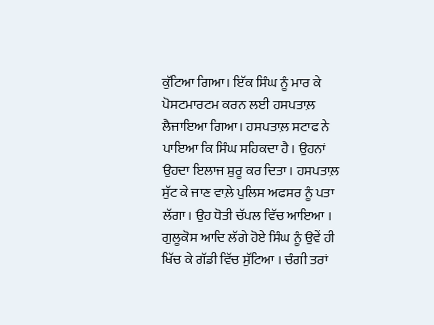ਕੁੱਟਿਆ ਗਿਆ। ਇੱਕ ਸਿੰਘ ਨੂੰ ਮਾਰ ਕੇ ਪੋਸਟਮਾਰਟਮ ਕਰਨ ਲਈ ਹਸਪਤਾਲ਼ ਲੈਜਾਇਆ ਗਿਆ। ਹਸਪਤਾਲ਼ ਸਟਾਫ ਨੇ ਪਾਇਆ ਕਿ ਸਿੰਘ ਸਹਿਕਦਾ ਹੈ। ਉਹਨਾਂ ਉਹਦਾ ਇਲਾਜ ਸ਼ੁਰੂ ਕਰ ਦਿਤਾ। ਹਸਪਤਾਲ਼ ਸੁੱਟ ਕੇ ਜਾਣ ਵਾਲ਼ੇ ਪੁਲਿਸ ਅਫਸਰ ਨੂੰ ਪਤਾ ਲੱਗਾ। ਉਹ ਧੋਤੀ ਚੱਪਲ ਵਿੱਚ ਆਇਆ । ਗੁਲੂਕੋਸ ਆਦਿ ਲੱਗੇ ਹੋਏ ਸਿੰਘ ਨੂੰ ਉਵੇਂ ਹੀ ਖਿੱਚ ਕੇ ਗੱਡੀ ਵਿੱਚ ਸੁੱਟਿਆ । ਚੰਗੀ ਤਰਾਂ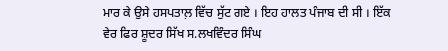ਮਾਰ ਕੇ ਉਸੇ ਹਸਪਤਾਲ਼ ਵਿੱਚ ਸੁੱਟ ਗਏ । ਇਹ ਹਾਲਤ ਪੰਜਾਬ ਦੀ ਸੀ । ਇੱਕ ਵੇਰ ਫਿਰ ਸ਼ੂਦਰ ਸਿੱਖ ਸ.ਲਖਵਿੰਦਰ ਸਿੰਘ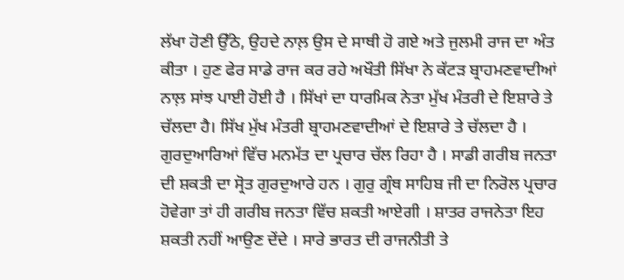ਲੱਖਾ ਹੋਣੀ ਉੱਠੇ, ਉਹਦੇ ਨਾਲ਼ ਉਸ ਦੇ ਸਾਥੀ ਹੋ ਗਏ ਅਤੇ ਜੁਲਮੀ ਰਾਜ ਦਾ ਅੰਤ ਕੀਤਾ । ਹੁਣ ਫੇਰ ਸਾਡੇ ਰਾਜ ਕਰ ਰਹੇ ਅਖੌਤੀ ਸਿੱਖਾ ਨੇ ਕੱਟੜ ਬ੍ਰਾਹਮਣਵਾਦੀਆਂ ਨਾਲ਼ ਸਾਂਝ ਪਾਈ ਹੋਈ ਹੈ । ਸਿੱਖਾਂ ਦਾ ਧਾਰਮਿਕ ਨੇਤਾ ਮੁੱਖ ਮੰਤਰੀ ਦੇ ਇਸ਼ਾਰੇ ਤੇ ਚੱਲਦਾ ਹੈ। ਸਿੱਖ ਮੁੱਖ ਮੰਤਰੀ ਬ੍ਰਾਹਮਣਵਾਦੀਆਂ ਦੇ ਇਸ਼ਾਰੇ ਤੇ ਚੱਲਦਾ ਹੈ । ਗੁਰਦੁਆਰਿਆਂ ਵਿੱਚ ਮਨਮੱਤ ਦਾ ਪ੍ਰਚਾਰ ਚੱਲ ਰਿਹਾ ਹੈ । ਸਾਡੀ ਗਰੀਬ ਜਨਤਾ ਦੀ ਸ਼ਕਤੀ ਦਾ ਸ੍ਰੋਤ ਗੁਰਦੁਆਰੇ ਹਨ । ਗੁਰੁ ਗ੍ਰੰਥ ਸਾਹਿਬ ਜੀ ਦਾ ਨਿਰੋਲ ਪ੍ਰਚਾਰ ਹੋਵੇਗਾ ਤਾਂ ਹੀ ਗਰੀਬ ਜਨਤਾ ਵਿੱਚ ਸ਼ਕਤੀ ਆਏਗੀ । ਸ਼ਾਤਰ ਰਾਜਨੇਤਾ ਇਹ ਸ਼ਕਤੀ ਨਹੀਂ ਆਉਣ ਦੇਂਦੇ । ਸਾਰੇ ਭਾਰਤ ਦੀ ਰਾਜਨੀਤੀ ਤੇ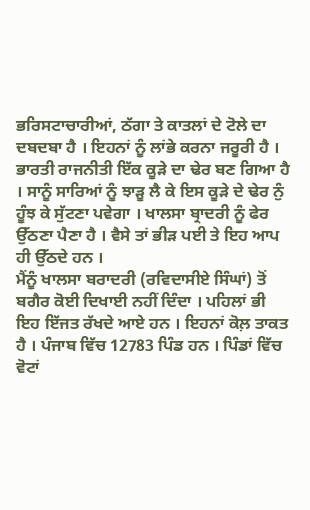ਭਰਿਸਟਾਚਾਰੀਆਂ, ਠੱਗਾ ਤੇ ਕਾਤਲਾਂ ਦੇ ਟੋਲੇ ਦਾ ਦਬਦਬਾ ਹੈ । ਇਹਨਾਂ ਨੂੰ ਲਾਂਭੇ ਕਰਨਾ ਜਰੂਰੀ ਹੈ । ਭਾਰਤੀ ਰਾਜਨੀਤੀ ਇੱਕ ਕੂੜੇ ਦਾ ਢੇਰ ਬਣ ਗਿਆ ਹੈ । ਸਾਨੂੰ ਸਾਰਿਆਂ ਨੂੰ ਝਾੜੂ ਲੈ ਕੇ ਇਸ ਕੂੜੇ ਦੇ ਢੇਰ ਨੁੰ ਹੂੰਝ ਕੇ ਸੁੱਟਣਾ ਪਵੇਗਾ । ਖਾਲਸਾ ਬ੍ਰਾਦਰੀ ਨੂੰ ਫੇਰ ਉੱਠਣਾ ਪੈਣਾ ਹੈ । ਵੈਸੇ ਤਾਂ ਭੀੜ ਪਈ ਤੇ ਇਹ ਆਪ ਹੀ ਉੱਠਦੇ ਹਨ ।
ਮੈਂਨੂੰ ਖਾਲਸਾ ਬਰਾਦਰੀ (ਰਵਿਦਾਸੀਏ ਸਿੰਘਾਂ) ਤੋਂ ਬਗੈਰ ਕੋਈ ਦਿਖਾਈ ਨਹੀਂ ਦਿੰਦਾ । ਪਹਿਲਾਂ ਭੀ ਇਹ ਇੱਜਤ ਰੱਖਦੇ ਆਏ ਹਨ । ਇਹਨਾਂ ਕੋਲ਼ ਤਾਕਤ ਹੈ । ਪੰਜਾਬ ਵਿੱਚ 12783 ਪਿੰਡ ਹਨ । ਪਿੰਡਾਂ ਵਿੱਚ ਵੋਟਾਂ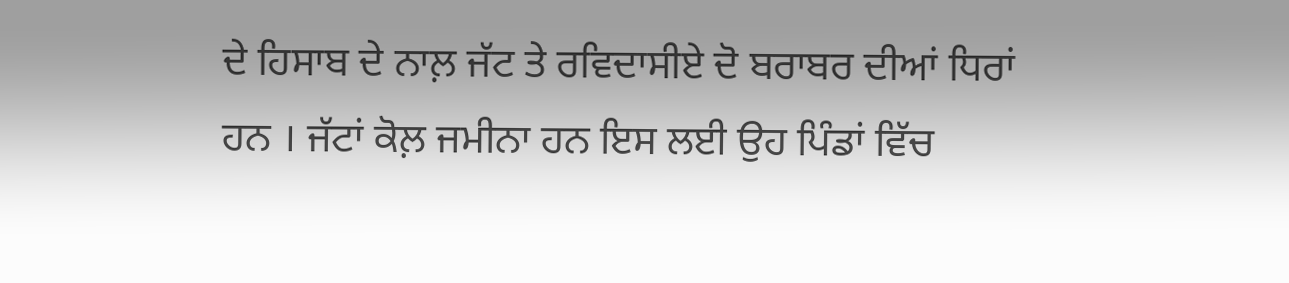ਦੇ ਹਿਸਾਬ ਦੇ ਨਾਲ਼ ਜੱਟ ਤੇ ਰਵਿਦਾਸੀਏ ਦੋ ਬਰਾਬਰ ਦੀਆਂ ਧਿਰਾਂ ਹਨ । ਜੱਟਾਂ ਕੋਲ਼ ਜਮੀਨਾ ਹਨ ਇਸ ਲਈ ਉਹ ਪਿੰਡਾਂ ਵਿੱਚ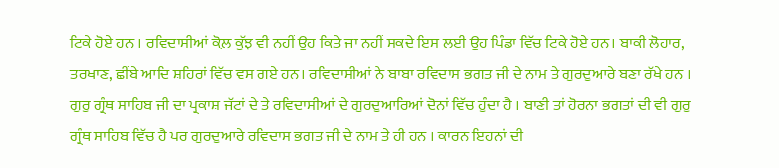ਟਿਕੇ ਹੋਏ ਹਨ । ਰਵਿਦਾਸੀਆਂ ਕੋਲ਼ ਕੁੱਝ ਵੀ ਨਹੀਂ ਉਹ ਕਿਤੇ ਜਾ ਨਹੀਂ ਸਕਦੇ ਇਸ ਲਈ ਉਹ ਪਿੰਡਾ ਵਿੱਚ ਟਿਕੇ ਹੋਏ ਹਨ। ਬਾਕੀ ਲੋਹਾਰ, ਤਰਖਾਣ, ਛੀਂਬੇ ਆਦਿ ਸ਼ਹਿਰਾਂ ਵਿੱਚ ਵਸ ਗਏ ਹਨ। ਰਵਿਦਾਸੀਆਂ ਨੇ ਬਾਬਾ ਰਵਿਦਾਸ ਭਗਤ ਜੀ ਦੇ ਨਾਮ ਤੇ ਗੁਰਦੁਆਰੇ ਬਣਾ ਰੱਖੇ ਹਨ । ਗੁਰੁ ਗ੍ਰੰਥ ਸਾਹਿਬ ਜੀ ਦਾ ਪ੍ਰਕਾਸ਼ ਜੱਟਾਂ ਦੇ ਤੇ ਰਵਿਦਾਸੀਆਂ ਦੇ ਗੁਰਦੁਆਰਿਆਂ ਦੋਨਾਂ ਵਿੱਚ ਹੁੰਦਾ ਹੈ । ਬਾਣੀ ਤਾਂ ਹੋਰਨਾ ਭਗਤਾਂ ਦੀ ਵੀ ਗੁਰੁ ਗ੍ਰੰਥ ਸਾਹਿਬ ਵਿੱਚ ਹੈ ਪਰ ਗੁਰਦੁਆਰੇ ਰਵਿਦਾਸ ਭਗਤ ਜੀ ਦੇ ਨਾਮ ਤੇ ਹੀ ਹਨ । ਕਾਰਨ ਇਹਨਾਂ ਦੀ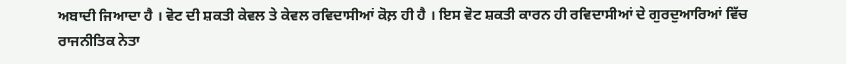ਅਬਾਦੀ ਜਿਆਦਾ ਹੈ । ਵੋਟ ਦੀ ਸ਼ਕਤੀ ਕੇਵਲ ਤੇ ਕੇਵਲ ਰਵਿਦਾਸੀਆਂ ਕੋਲ਼ ਹੀ ਹੈ । ਇਸ ਵੋਟ ਸ਼ਕਤੀ ਕਾਰਨ ਹੀ ਰਵਿਦਾਸੀਆਂ ਦੇ ਗੁਰਦੁਆਰਿਆਂ ਵਿੱਚ ਰਾਜਨੀਤਿਕ ਨੇਤਾ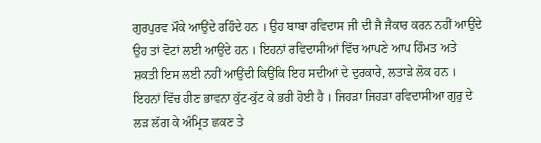ਗੁਰਪੁਰਵ ਮੌਕੇ ਆਉਂਦੇ ਰਹਿੰਦੇ ਹਨ । ਉਹ ਬਾਬਾ ਰਵਿਦਾਸ ਜੀ ਦੀ ਜੈ ਜੈਕਾਰ ਕਰਨ ਨਹੀਂ ਆਉਂਦੇ ਉਹ ਤਾਂ ਵੋਟਾਂ ਲਈ ਆਉਂਦੇ ਹਨ । ਇਹਨਾਂ ਰਵਿਦਾਸੀਆਂ ਵਿੱਚ ਆਪਣੇ ਆਪ ਹਿੰਮਤ ਅਤੇ ਸ਼ਕਤੀ ਇਸ ਲਈ ਨਹੀਂ ਆਉਂਦੀ ਕਿਉਂਕਿ ਇਹ ਸਦੀਆਂ ਦੇ ਦੁਰਕਾਰੇ, ਲਤਾੜੇ ਲੋਕ ਹਨ । ਇਹਨਾਂ ਵਿੱਚ ਹੀਣ ਭਾਵਨਾ ਕੁੱਟ-ਕੁੱਟ ਕੇ ਭਰੀ ਹੋਈ ਹੈ । ਜਿਹੜਾ ਜਿਹੜਾ ਰਵਿਦਾਸੀਆ ਗੁਰੁ ਦੇ ਲੜ ਲੱਗ ਕੇ ਅੰਮ੍ਰਿਤ ਛਕਣ ਤੇ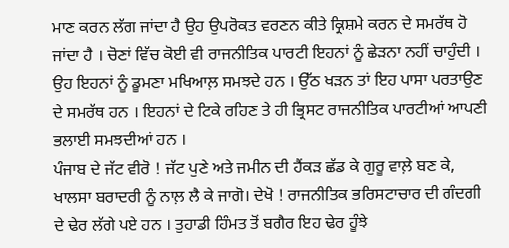ਮਾਣ ਕਰਨ ਲੱਗ ਜਾਂਦਾ ਹੈ ਉਹ ਉਪਰੋਕਤ ਵਰਣਨ ਕੀਤੇ ਕ੍ਰਿਸ਼ਮੇ ਕਰਨ ਦੇ ਸਮਰੱਥ ਹੋ ਜਾਂਦਾ ਹੈ । ਚੋਣਾਂ ਵਿੱਚ ਕੋਈ ਵੀ ਰਾਜਨੀਤਿਕ ਪਾਰਟੀ ਇਹਨਾਂ ਨੂੰ ਛੇੜਨਾ ਨਹੀਂ ਚਾਹੁੰਦੀ । ਉਹ ਇਹਨਾਂ ਨੂੰ ਡੂਮਣਾ ਮਖਿਆਲ਼ ਸਮਝਦੇ ਹਨ । ਉੱਠ ਖੜਨ ਤਾਂ ਇਹ ਪਾਸਾ ਪਰਤਾਉਣ ਦੇ ਸਮਰੱਥ ਹਨ । ਇਹਨਾਂ ਦੇ ਟਿਕੇ ਰਹਿਣ ਤੇ ਹੀ ਭ੍ਰਿਸਟ ਰਾਜਨੀਤਿਕ ਪਾਰਟੀਆਂ ਆਪਣੀ ਭਲਾਈ ਸਮਝਦੀਆਂ ਹਨ ।
ਪੰਜਾਬ ਦੇ ਜੱਟ ਵੀਰੋ ! ਜੱਟ ਪੁਣੇ ਅਤੇ ਜਮੀਨ ਦੀ ਹੈਂਕੜ ਛੱਡ ਕੇ ਗੁਰੂ ਵਾਲ਼ੇ ਬਣ ਕੇ, ਖਾਲਸਾ ਬਰਾਦਰੀ ਨੂੰ ਨਾਲ਼ ਲੈ ਕੇ ਜਾਗੋ। ਦੇਖੋ ! ਰਾਜਨੀਤਿਕ ਭਰਿਸਟਾਚਾਰ ਦੀ ਗੰਦਗੀ ਦੇ ਢੇਰ ਲੱਗੇ ਪਏ ਹਨ । ਤੁਹਾਡੀ ਹਿੰਮਤ ਤੋਂ ਬਗੈਰ ਇਹ ਢੇਰ ਹੂੰਝੇ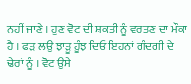ਨਹੀਂ ਜਾਣੇ । ਹੁਣ ਵੋਟ ਦੀ ਸ਼ਕਤੀ ਨੂੰ ਵਰਤਣ ਦਾ ਮੌਕਾ ਹੈ । ਫੜ ਲਉ ਝਾੜੂ ਹੂੰਝ ਦਿਓ ਇਹਨਾਂ ਗੰਦਗੀ ਦੇ ਢੇਰਾਂ ਨੂੰ । ਵੋਟ ਉਸੇ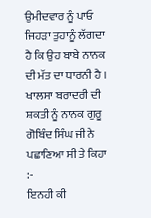ਉਮੀਦਵਾਰ ਨੂੰ ਪਾਓ ਜਿਹੜਾ ਤੁਹਾਨੂੰ ਲੱਗਦਾ ਹੈ ਕਿ ਉਹ ਬਾਬੇ ਨਾਨਕ ਦੀ ਮੱਤ ਦਾ ਧਾਰਨੀ ਹੈ । ਖਾਲਸਾ ਬਰਾਦਰੀ ਦੀ ਸ਼ਕਤੀ ਨੂੰ ਨਾਨਕ ਗੁਰੂ ਗੋਬਿੰਦ ਸਿੰਘ ਜੀ ਨੇ ਪਛਾਣਿਆ ਸੀ ਤੇ ਕਿਹਾ :-
ਇਨਹੀ ਕੀ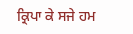ਕ੍ਰਿਪਾ ਕੇ ਸਜੇ ਹਮ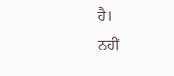ਹੈ।
ਨਹੀਂ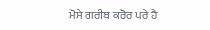ਮੋਸੇ ਗਰੀਬ ਕਰੋਰ ਪਰੇ ਹੈ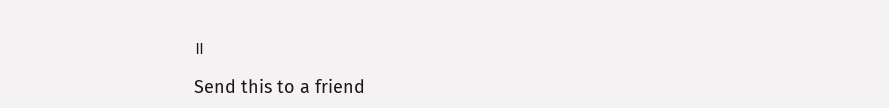॥

Send this to a friend